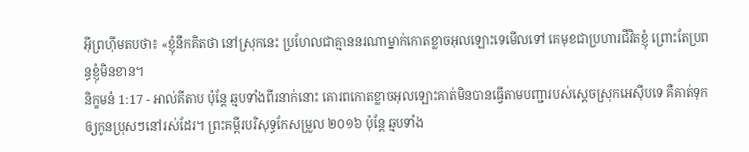អ៊ីព្រហ៊ីមតបថា៖ «ខ្ញុំនឹកគិតថា នៅស្រុកនេះ ប្រហែលជាគ្មាននរណាម្នាក់កោតខ្លាចអុលឡោះទេមើលទៅ គេមុខជាប្រហារជីវិតខ្ញុំ ព្រោះតែប្រពន្ធខ្ញុំមិនខាន។
និក្ខមនំ 1:17 - អាល់គីតាប ប៉ុន្តែ ឆ្មបទាំងពីរនាក់នោះ គោរពកោតខ្លាចអុលឡោះគាត់មិនបានធ្វើតាមបញ្ជារបស់ស្តេចស្រុកអេស៊ីបទេ គឺគាត់ទុកឲ្យកូនប្រុសៗនៅរស់ដែរ។ ព្រះគម្ពីរបរិសុទ្ធកែសម្រួល ២០១៦ ប៉ុន្តែ ឆ្មបទាំង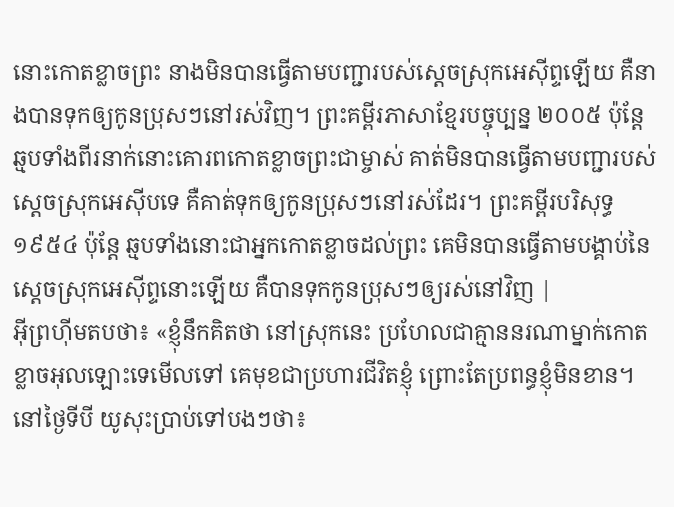នោះកោតខ្លាចព្រះ នាងមិនបានធ្វើតាមបញ្ជារបស់ស្តេចស្រុកអេស៊ីព្ទឡើយ គឺនាងបានទុកឲ្យកូនប្រុសៗនៅរស់វិញ។ ព្រះគម្ពីរភាសាខ្មែរបច្ចុប្បន្ន ២០០៥ ប៉ុន្តែ ឆ្មបទាំងពីរនាក់នោះគោរពកោតខ្លាចព្រះជាម្ចាស់ គាត់មិនបានធ្វើតាមបញ្ជារបស់ស្ដេចស្រុកអេស៊ីបទេ គឺគាត់ទុកឲ្យកូនប្រុសៗនៅរស់ដែរ។ ព្រះគម្ពីរបរិសុទ្ធ ១៩៥៤ ប៉ុន្តែ ឆ្មបទាំងនោះជាអ្នកកោតខ្លាចដល់ព្រះ គេមិនបានធ្វើតាមបង្គាប់នៃស្តេចស្រុកអេស៊ីព្ទនោះឡើយ គឺបានទុកកូនប្រុសៗឲ្យរស់នៅវិញ |
អ៊ីព្រហ៊ីមតបថា៖ «ខ្ញុំនឹកគិតថា នៅស្រុកនេះ ប្រហែលជាគ្មាននរណាម្នាក់កោតខ្លាចអុលឡោះទេមើលទៅ គេមុខជាប្រហារជីវិតខ្ញុំ ព្រោះតែប្រពន្ធខ្ញុំមិនខាន។
នៅថ្ងៃទីបី យូសុះប្រាប់ទៅបងៗថា៖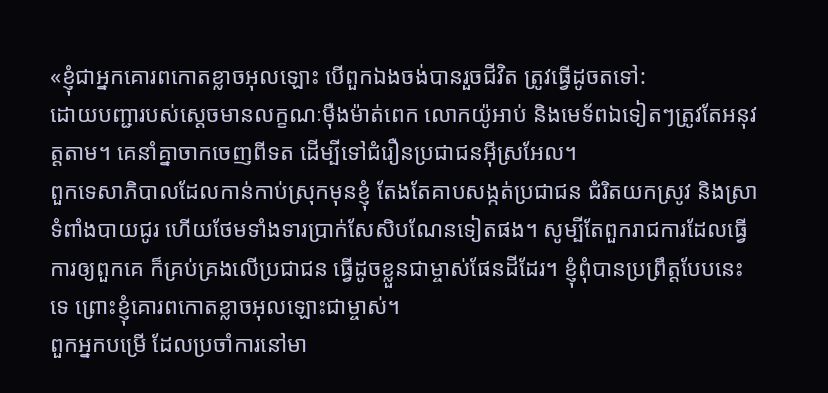«ខ្ញុំជាអ្នកគោរពកោតខ្លាចអុលឡោះ បើពួកឯងចង់បានរួចជីវិត ត្រូវធ្វើដូចតទៅ:
ដោយបញ្ជារបស់ស្ដេចមានលក្ខណៈម៉ឺងម៉ាត់ពេក លោកយ៉ូអាប់ និងមេទ័ពឯទៀតៗត្រូវតែអនុវត្តតាម។ គេនាំគ្នាចាកចេញពីទត ដើម្បីទៅជំរឿនប្រជាជនអ៊ីស្រអែល។
ពួកទេសាភិបាលដែលកាន់កាប់ស្រុកមុនខ្ញុំ តែងតែគាបសង្កត់ប្រជាជន ជំរិតយកស្រូវ និងស្រាទំពាំងបាយជូរ ហើយថែមទាំងទារប្រាក់សែសិបណែនទៀតផង។ សូម្បីតែពួករាជការដែលធ្វើការឲ្យពួកគេ ក៏គ្រប់គ្រងលើប្រជាជន ធ្វើដូចខ្លួនជាម្ចាស់ផែនដីដែរ។ ខ្ញុំពុំបានប្រព្រឹត្តបែបនេះទេ ព្រោះខ្ញុំគោរពកោតខ្លាចអុលឡោះជាម្ចាស់។
ពួកអ្នកបម្រើ ដែលប្រចាំការនៅមា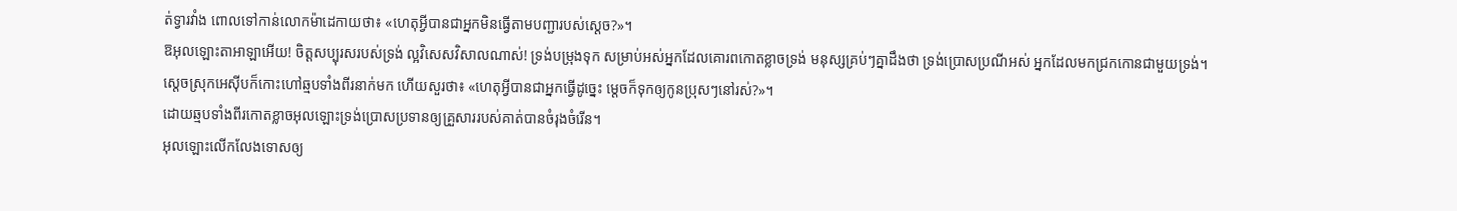ត់ទ្វារវាំង ពោលទៅកាន់លោកម៉ាដេកាយថា៖ «ហេតុអ្វីបានជាអ្នកមិនធ្វើតាមបញ្ជារបស់ស្ដេច?»។
ឱអុលឡោះតាអាឡាអើយ! ចិត្តសប្បុរសរបស់ទ្រង់ ល្អវិសេសវិសាលណាស់! ទ្រង់បម្រុងទុក សម្រាប់អស់អ្នកដែលគោរពកោតខ្លាចទ្រង់ មនុស្សគ្រប់ៗគ្នាដឹងថា ទ្រង់ប្រោសប្រណីអស់ អ្នកដែលមកជ្រកកោនជាមួយទ្រង់។
ស្តេចស្រុកអេស៊ីបក៏កោះហៅឆ្មបទាំងពីរនាក់មក ហើយសួរថា៖ «ហេតុអ្វីបានជាអ្នកធ្វើដូច្នេះ ម្តេចក៏ទុកឲ្យកូនប្រុសៗនៅរស់?»។
ដោយឆ្មបទាំងពីរកោតខ្លាចអុលឡោះទ្រង់ប្រោសប្រទានឲ្យគ្រួសាររបស់គាត់បានចំរុងចំរើន។
អុលឡោះលើកលែងទោសឲ្យ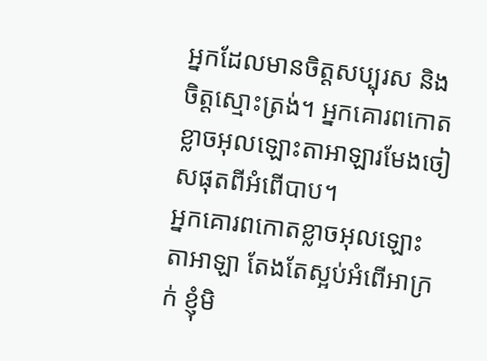អ្នកដែលមានចិត្តសប្បុរស និងចិត្តស្មោះត្រង់។ អ្នកគោរពកោតខ្លាចអុលឡោះតាអាឡារមែងចៀសផុតពីអំពើបាប។
អ្នកគោរពកោតខ្លាចអុលឡោះតាអាឡា តែងតែស្អប់អំពើអាក្រក់ ខ្ញុំមិ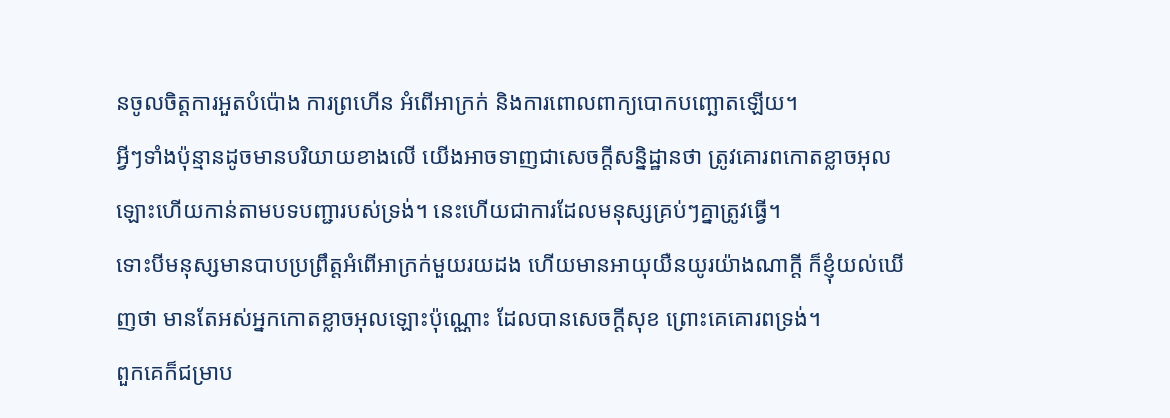នចូលចិត្តការអួតបំប៉ោង ការព្រហើន អំពើអាក្រក់ និងការពោលពាក្យបោកបញ្ឆោតឡើយ។
អ្វីៗទាំងប៉ុន្មានដូចមានបរិយាយខាងលើ យើងអាចទាញជាសេចក្ដីសន្និដ្ឋានថា ត្រូវគោរពកោតខ្លាចអុលឡោះហើយកាន់តាមបទបញ្ជារបស់ទ្រង់។ នេះហើយជាការដែលមនុស្សគ្រប់ៗគ្នាត្រូវធ្វើ។
ទោះបីមនុស្សមានបាបប្រព្រឹត្តអំពើអាក្រក់មួយរយដង ហើយមានអាយុយឺនយូរយ៉ាងណាក្តី ក៏ខ្ញុំយល់ឃើញថា មានតែអស់អ្នកកោតខ្លាចអុលឡោះប៉ុណ្ណោះ ដែលបានសេចក្ដីសុខ ព្រោះគេគោរពទ្រង់។
ពួកគេក៏ជម្រាប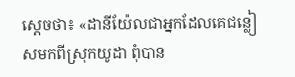ស្តេចថា៖ «ដានីយ៉ែលជាអ្នកដែលគេជន្លៀសមកពីស្រុកយូដា ពុំបាន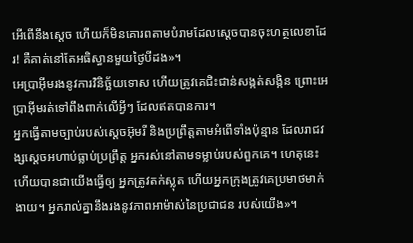អើពើនឹងស្តេច ហើយក៏មិនគោរពតាមបំរាមដែលស្តេចបានចុះហត្ថលេខាដែរ! គឺគាត់នៅតែអធិស្ធានមួយថ្ងៃបីដង»។
អេប្រាអ៊ីមរងនូវការវិនិច្ឆ័យទោស ហើយត្រូវគេជិះជាន់សង្កត់សង្កិន ព្រោះអេប្រាអ៊ីមរត់ទៅពឹងពាក់លើអ្វីៗ ដែលឥតបានការ។
អ្នកធ្វើតាមច្បាប់របស់ស្ដេចអ៊ុមរី និងប្រព្រឹត្តតាមអំពើទាំងប៉ុន្មាន ដែលរាជវង្សស្ដេចអហាប់ធ្លាប់ប្រព្រឹត្ត អ្នករស់នៅតាមទម្លាប់របស់ពួកគេ។ ហេតុនេះហើយបានជាយើងធ្វើឲ្យ អ្នកត្រូវតក់ស្លុត ហើយអ្នកក្រុងត្រូវគេប្រមាថមាក់ងាយ។ អ្នករាល់គ្នានឹងរងនូវភាពអាម៉ាស់នៃប្រជាជន របស់យើង»។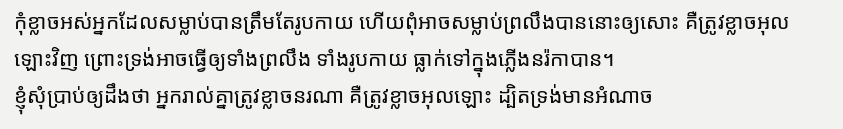កុំខ្លាចអស់អ្នកដែលសម្លាប់បានត្រឹមតែរូបកាយ ហើយពុំអាចសម្លាប់ព្រលឹងបាននោះឲ្យសោះ គឺត្រូវខ្លាចអុលឡោះវិញ ព្រោះទ្រង់អាចធ្វើឲ្យទាំងព្រលឹង ទាំងរូបកាយ ធ្លាក់ទៅក្នុងភ្លើងនរ៉កាបាន។
ខ្ញុំសុំប្រាប់ឲ្យដឹងថា អ្នករាល់គ្នាត្រូវខ្លាចនរណា គឺត្រូវខ្លាចអុលឡោះ ដ្បិតទ្រង់មានអំណាច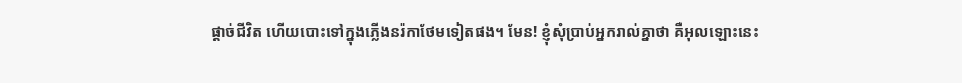ផ្ដាច់ជីវិត ហើយបោះទៅក្នុងភ្លើងនរ៉កាថែមទៀតផង។ មែន! ខ្ញុំសុំប្រាប់អ្នករាល់គ្នាថា គឺអុលឡោះនេះ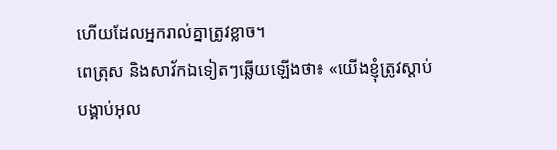ហើយដែលអ្នករាល់គ្នាត្រូវខ្លាច។
ពេត្រុស និងសាវ័កឯទៀតៗឆ្លើយឡើងថា៖ «យើងខ្ញុំត្រូវស្ដាប់បង្គាប់អុល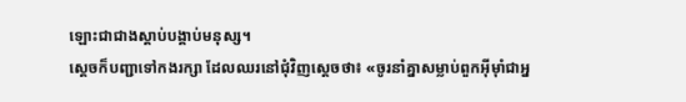ឡោះជាជាងស្ដាប់បង្គាប់មនុស្ស។
ស្តេចក៏បញ្ជាទៅកងរក្សា ដែលឈរនៅជុំវិញស្តេចថា៖ «ចូរនាំគ្នាសម្លាប់ពួកអ៊ីមុាំជាអ្ន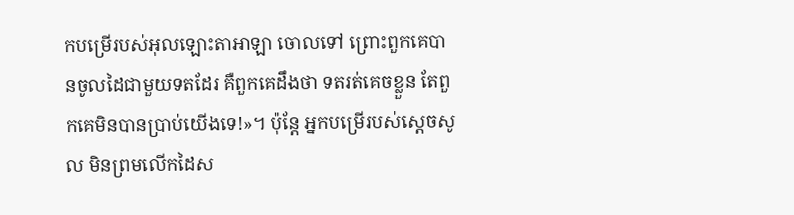កបម្រើរបស់អុលឡោះតាអាឡា ចោលទៅ ព្រោះពួកគេបានចូលដៃជាមួយទតដែរ គឺពួកគេដឹងថា ទតរត់គេចខ្លួន តែពួកគេមិនបានប្រាប់យើងទេ!»។ ប៉ុន្តែ អ្នកបម្រើរបស់ស្តេចសូល មិនព្រមលើកដៃស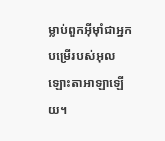ម្លាប់ពួកអ៊ីមុាំជាអ្នកបម្រើរបស់អុលឡោះតាអាឡាឡើយ។